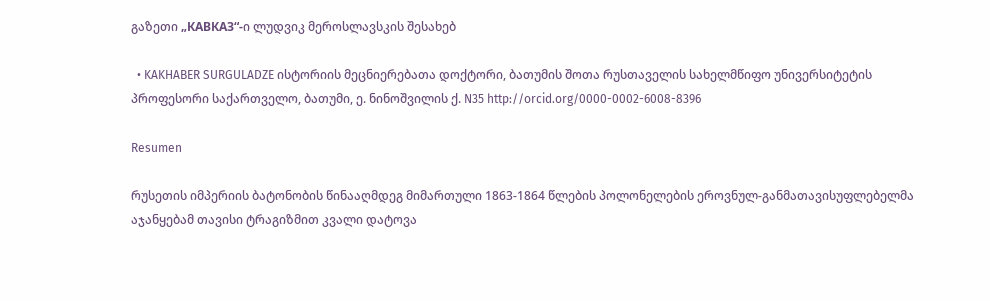გაზეთი „КАВКАЗ“-ი ლუდვიკ მეროსლავსკის შესახებ

  • KAKHABER SURGULADZE ისტორიის მეცნიერებათა დოქტორი, ბათუმის შოთა რუსთაველის სახელმწიფო უნივერსიტეტის პროფესორი საქართველო, ბათუმი, ე. ნინოშვილის ქ. N35 http://orcid.org/0000-0002-6008-8396

Resumen

რუსეთის იმპერიის ბატონობის წინააღმდეგ მიმართული 1863-1864 წლების პოლონელების ეროვნულ-განმათავისუფლებელმა აჯანყებამ თავისი ტრაგიზმით კვალი დატოვა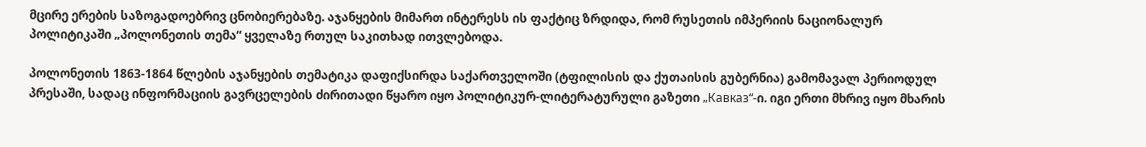მცირე ერების საზოგადოებრივ ცნობიერებაზე. აჯანყების მიმართ ინტერესს ის ფაქტიც ზრდიდა, რომ რუსეთის იმპერიის ნაციონალურ პოლიტიკაში „პოლონეთის თემა“ ყველაზე რთულ საკითხად ითვლებოდა.

პოლონეთის 1863-1864 წლების აჯანყების თემატიკა დაფიქსირდა საქართველოში (ტფილისის და ქუთაისის გუბერნია) გამომავალ პერიოდულ პრესაში, სადაც ინფორმაციის გავრცელების ძირითადი წყარო იყო პოლიტიკურ-ლიტერატურული გაზეთი „Кавказ“-ი. იგი ერთი მხრივ იყო მხარის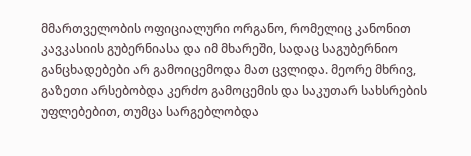მმართველობის ოფიციალური ორგანო, რომელიც კანონით კავკასიის გუბერნიასა და იმ მხარეში, სადაც საგუბერნიო განცხადებები არ გამოიცემოდა მათ ცვლიდა. მეორე მხრივ, გაზეთი არსებობდა კერძო გამოცემის და საკუთარ სახსრების უფლებებით, თუმცა სარგებლობდა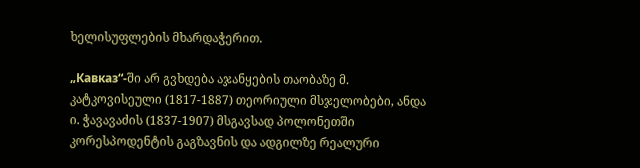ხელისუფლების მხარდაჭერით.

„Кавказ“-ში არ გვხდება აჯანყების თაობაზე მ. კატკოვისეული (1817-1887) თეორიული მსჯელობები, ანდა ი. ჭავავაძის (1837-1907) მსგავსად პოლონეთში კორესპოდენტის გაგზავნის და ადგილზე რეალური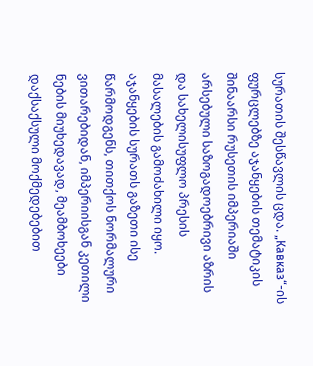სურათის შესწავლის ცდა. „Кавказ“-ის ფურცლებზე აჯანყების თემატიკის შინაარსი რუსეთის იმპერიაში არსებული საზოგადოებრივი აზრის და სახელისუფლო პრესის მასალების გამოძახილი იყო. აჯანყების სურათს გაზეთი ისე წარმოდგენს, თითქოს ნორმალური ვითარებიდან, იმპერიისგან კეთილი ნების მიუხედავად, მეამბოხეები დაქსაქსული მოქმედებებით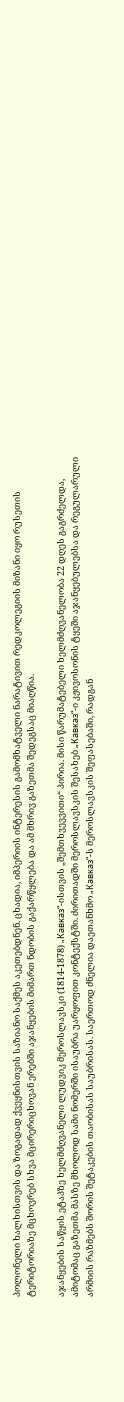პოლონელი ხალხისთვის და ზოგადად ქვეყნისთვის საზიანო საქმეს აკეთებდნენ. ცხადია, იმპერიის ინტერესის გამომხატველი ნარატივით რედკოლეგიის მიზანი იყო რუსეთის ტერიტორიაზე მცხოვრებ სხვა მცირერიცხოვან ერებში აჯანყების მიმართ ნდობის გაქარწყლება და ამ მხრივ გაზეთმა შედეგსაც მიაღწია.

აჯანყების საწყის ეტაპზე ხელმძღვანელი ლუდვიკ მეროსლავსკი (1814-1878) „Кавказ“-ისთვის „შემთხვევვითი“ პირია. მისი წარუმატებელი ხელმძღვანელობა 22 დღეს გაგრძელდა, ამიტომაც გაზეთმა მასზე მხოლოდ სამი ნომერში ისაუბრა უარყოფით კონტექსტში. ძირითადში მეროსლავსკის შესახებ „Кавказ“-ი კჟივოსონის ტყეში აჯანყებულებსა და რეგულარული არმიის რაზმებს შორის შეტაკების თაობისას საუბრისას. საერთოდ ძნელია დაეთანხმო „Кавказ“-ს მეროსლავსკის შეფასებაში, რადგან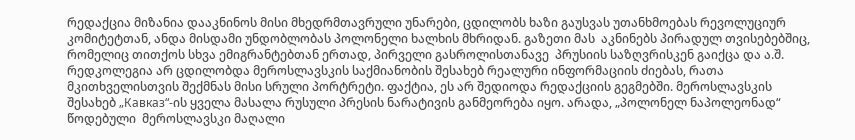რედაქცია მიზანია დააკნინოს მისი მხედრმთავრული უნარები, ცდილობს ხაზი გაუსვას უთანხმოებას რევოლუციურ კომიტეტთან, ანდა მისდამი უნდობლობას პოლონელი ხალხის მხრიდან. გაზეთი მას  აკნინებს პირადულ თვისებებშიც, რომელიც თითქოს სხვა ემიგრანტებთან ერთად, პირველი გასროლისთანავე  პრუსიის საზღვრისკენ გაიქცა და ა.შ. რედკოლეგია არ ცდილობდა მეროსლავსკის საქმიანობის შესახებ რეალური ინფორმაციის ძიებას, რათა მკითხველისთვის შექმნას მისი სრული პორტრეტი. ფაქტია, ეს არ შედიოდა რედაქციის გეგმებში. მეროსლავსკის შესახებ „Кавказ“-ის ყველა მასალა რუსული პრესის ნარატივის განმეორება იყო. არადა, „პოლონელ ნაპოლეონად“ წოდებული  მეროსლავსკი მაღალი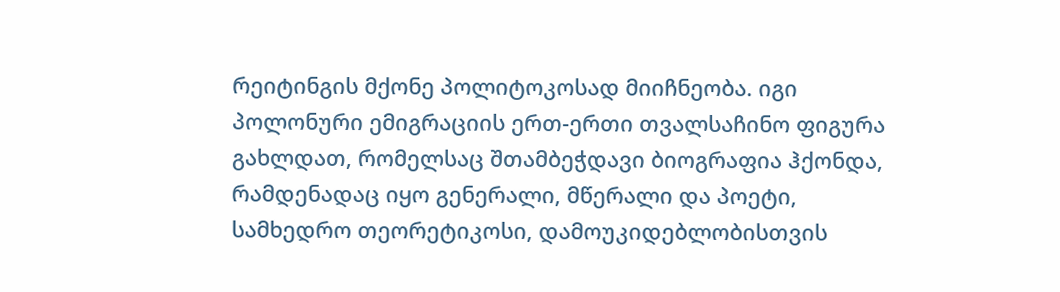რეიტინგის მქონე პოლიტოკოსად მიიჩნეობა. იგი პოლონური ემიგრაციის ერთ-ერთი თვალსაჩინო ფიგურა გახლდათ, რომელსაც შთამბეჭდავი ბიოგრაფია ჰქონდა, რამდენადაც იყო გენერალი, მწერალი და პოეტი, სამხედრო თეორეტიკოსი, დამოუკიდებლობისთვის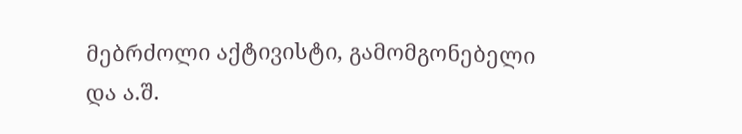მებრძოლი აქტივისტი, გამომგონებელი და ა.შ.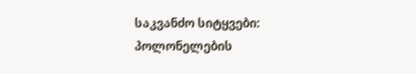საკვანძო სიტყვები: პოლონელების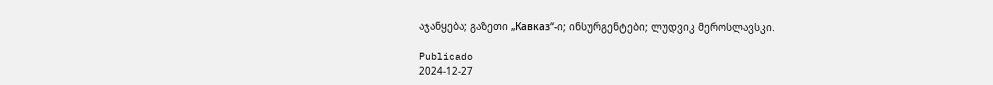აჯანყება; გაზეთი „Кавказ“-ი; ინსურგენტები; ლუდვიკ მეროსლავსკი.

Publicado
2024-12-27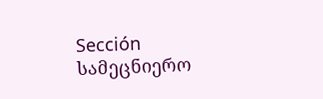Sección
სამეცნიერო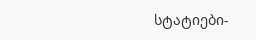სტატიები-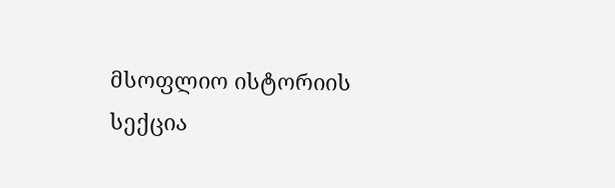მსოფლიო ისტორიის სექცია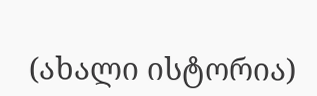(ახალი ისტორია)